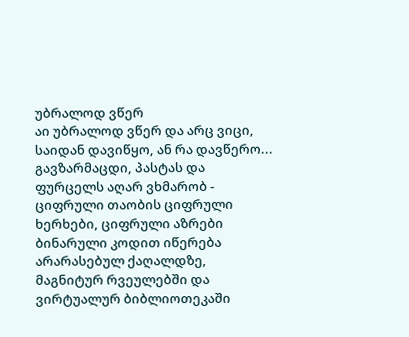უბრალოდ ვწერ
აი უბრალოდ ვწერ და არც ვიცი, საიდან დავიწყო, ან რა დავწერო...
გავზარმაცდი, პასტას და ფურცელს აღარ ვხმარობ - ციფრული თაობის ციფრული ხერხები, ციფრული აზრები ბინარული კოდით იწერება არარასებულ ქაღალდზე, მაგნიტურ რვეულებში და ვირტუალურ ბიბლიოთეკაში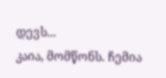დევს...
კაია, მომწონს. ჩემია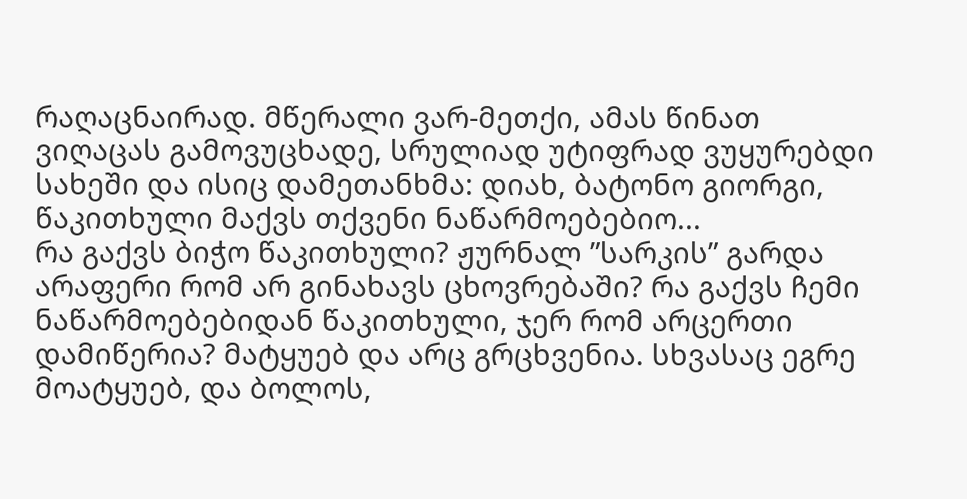რაღაცნაირად. მწერალი ვარ-მეთქი, ამას წინათ ვიღაცას გამოვუცხადე, სრულიად უტიფრად ვუყურებდი სახეში და ისიც დამეთანხმა: დიახ, ბატონო გიორგი, წაკითხული მაქვს თქვენი ნაწარმოებებიო...
რა გაქვს ბიჭო წაკითხული? ჟურნალ ”სარკის” გარდა არაფერი რომ არ გინახავს ცხოვრებაში? რა გაქვს ჩემი ნაწარმოებებიდან წაკითხული, ჯერ რომ არცერთი დამიწერია? მატყუებ და არც გრცხვენია. სხვასაც ეგრე მოატყუებ, და ბოლოს,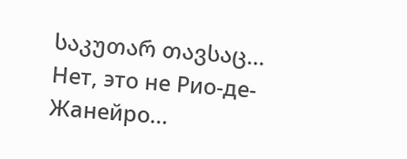საკუთარ თავსაც...
Нет, это не Рио-де-Жанейро...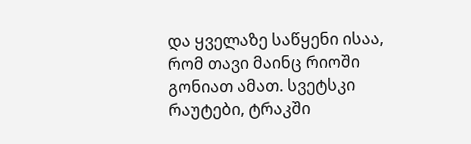და ყველაზე საწყენი ისაა, რომ თავი მაინც რიოში გონიათ ამათ. სვეტსკი რაუტები, ტრაკში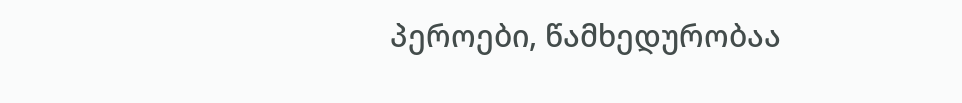პეროები, წამხედურობაა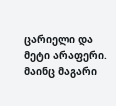ცარიელი და მეტი არაფერი.
მაინც მაგარი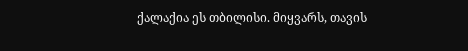ქალაქია ეს თბილისი. მიყვარს, თავის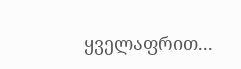ყველაფრით...